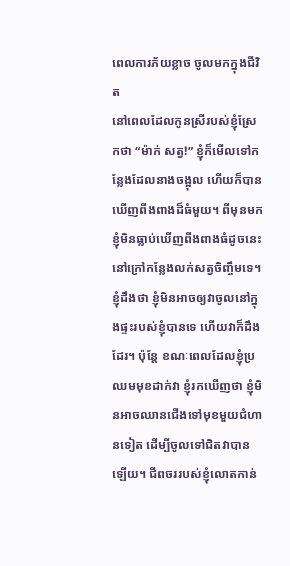ពេលការភ័យខ្លាច ចូលមកក្នុងជីវិត
នៅពេលដែលកូនស្រីរបស់ខ្ញុំស្រែកថា “ម៉ាក់ សត្វ!” ខ្ញុំក៏មើលទៅកន្លែងដែលនាងចង្អុល ហើយក៏បានឃើញពីងពាងដ៏ធំមួយ។ ពីមុនមក ខ្ញុំមិនធ្លាប់ឃើញពីងពាងធំដូចនេះ នៅក្រៅកន្លែងលក់សត្វចិញ្ចឹមទេ។ ខ្ញុំដឹងថា ខ្ញុំមិនអាចឲ្យវាចូលនៅក្នុងផ្ទះរបស់ខ្ញុំបានទេ ហើយវាក៏ដឹងដែរ។ ប៉ុន្តែ ខណៈពេលដែលខ្ញុំប្រឈមមុខដាក់វា ខ្ញុំរកឃើញថា ខ្ញុំមិនអាចឈានជើងទៅមុខមួយជំហានទៀត ដើម្បីចូលទៅជិតវាបានឡើយ។ ជីពចររបស់ខ្ញុំលោតកាន់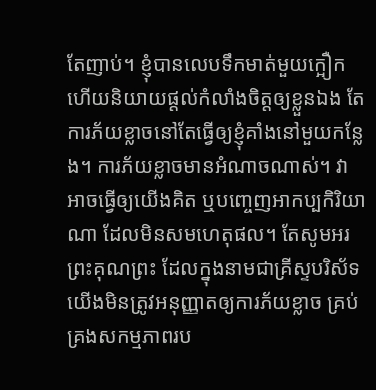តែញាប់។ ខ្ញុំបានលេបទឹកមាត់មួយក្អឿក ហើយនិយាយផ្តល់កំលាំងចិត្តឲ្យខ្លួនឯង តែការភ័យខ្លាចនៅតែធ្វើឲ្យខ្ញុំគាំងនៅមួយកន្លែង។ ការភ័យខ្លាចមានអំណាចណាស់។ វាអាចធ្វើឲ្យយើងគិត ឬបញ្ចេញអាកប្បកិរិយាណា ដែលមិនសមហេតុផល។ តែសូមអរព្រះគុណព្រះ ដែលក្នុងនាមជាគ្រីស្ទបរិស័ទ យើងមិនត្រូវអនុញ្ញាតឲ្យការភ័យខ្លាច គ្រប់គ្រងសកម្មភាពរប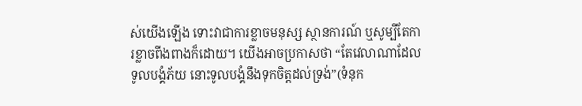ស់យើងឡើង ទោះវាជាការខ្លាចមនុស្ស ស្ថានការណ៍ ឬសូម្បីតែការខ្លាចពីងពាងក៏ដោយ។ យើងអាចប្រកាសថា “តែវេលាណាដែលទូលបង្គំភ័យ នោះទូលបង្គំនឹងទុកចិត្តដល់ទ្រង់”(ទំនុក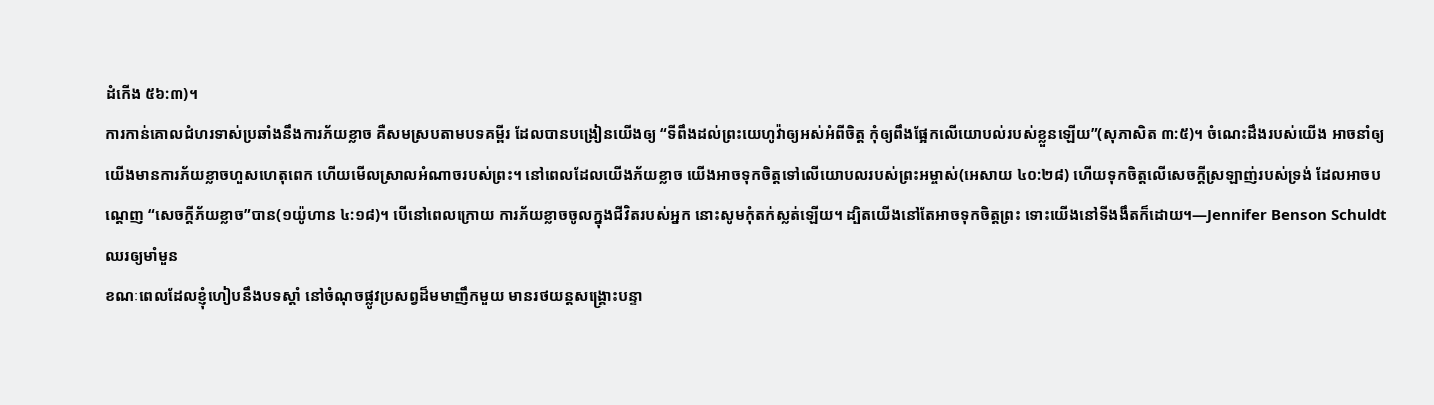ដំកើង ៥៦:៣)។
ការកាន់គោលជំហរទាស់ប្រឆាំងនឹងការភ័យខ្លាច គឺសមស្របតាមបទគម្ពីរ ដែលបានបង្រៀនយើងឲ្យ “ទីពឹងដល់ព្រះយេហូវ៉ាឲ្យអស់អំពីចិត្ត កុំឲ្យពឹងផ្អែកលើយោបល់របស់ខ្លួនឡើយ”(សុភាសិត ៣:៥)។ ចំណេះដឹងរបស់យើង អាចនាំឲ្យយើងមានការភ័យខ្លាចហួសហេតុពេក ហើយមើលស្រាលអំណាចរបស់ព្រះ។ នៅពេលដែលយើងភ័យខ្លាច យើងអាចទុកចិត្តទៅលើយោបលរបស់ព្រះអម្ចាស់(អេសាយ ៤០:២៨) ហើយទុកចិត្តលើសេចក្តីស្រឡាញ់របស់ទ្រង់ ដែលអាចបណ្តេញ “សេចក្តីភ័យខ្លាច”បាន(១យ៉ូហាន ៤:១៨)។ បើនៅពេលក្រោយ ការភ័យខ្លាចចូលក្នុងជីវិតរបស់អ្នក នោះសូមកុំតក់ស្លត់ឡើយ។ ដ្បិតយើងនៅតែអាចទុកចិត្តព្រះ ទោះយើងនៅទីងងឹតក៏ដោយ។—Jennifer Benson Schuldt
ឈរឲ្យមាំមួន
ខណៈពេលដែលខ្ញុំហៀបនឹងបទស្តាំ នៅចំណុចផ្លូវប្រសព្វដ៏មមាញឹកមួយ មានរថយន្តសង្រ្គោះបន្ទា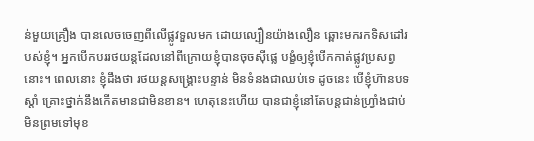ន់មួយគ្រឿង បានលេចចេញពីលើផ្លូវទួលមក ដោយល្បឿនយ៉ាងលឿន ឆ្ពោះមករកទិសដៅរបស់ខ្ញុំ។ អ្នកបើកបររថយន្តដែលនៅពីក្រោយខ្ញុំបានចុចស៊ីផ្លេ បង្ខំឲ្យខ្ញុំបើកកាត់ផ្លូវប្រសព្វនោះ។ ពេលនោះ ខ្ញុំដឹងថា រថយន្តសង្រ្គោះបន្ទាន់ មិនទំនងជាឈប់ទេ ដូចនេះ បើខ្ញុំហ៊ានបទស្តាំ គ្រោះថ្នាក់នឹងកើតមានជាមិនខាន។ ហេតុនេះហើយ បានជាខ្ញុំនៅតែបន្តជាន់ហ្វ្រាំងជាប់ មិនព្រមទៅមុខ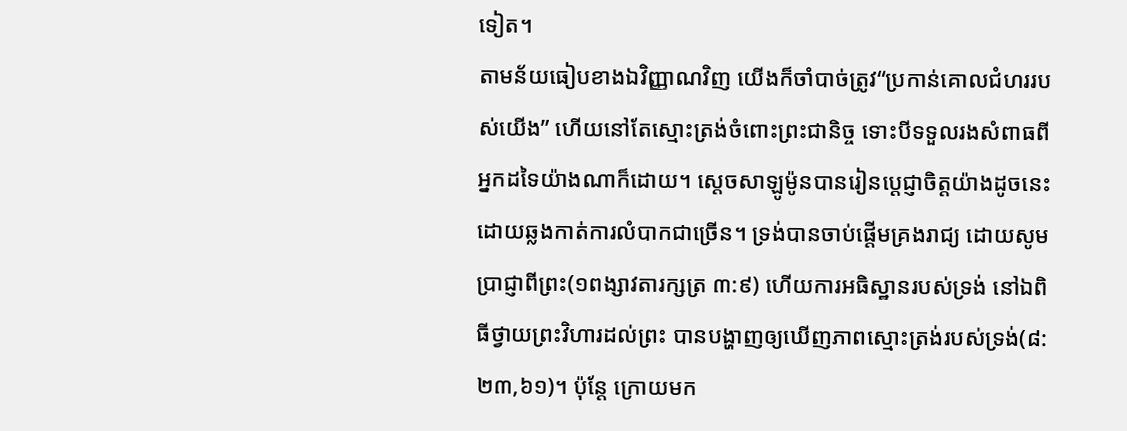ទៀត។
តាមន័យធៀបខាងឯវិញ្ញាណវិញ យើងក៏ចាំបាច់ត្រូវ“ប្រកាន់គោលជំហររបស់យើង” ហើយនៅតែស្មោះត្រង់ចំពោះព្រះជានិច្ច ទោះបីទទួលរងសំពាធពីអ្នកដទៃយ៉ាងណាក៏ដោយ។ ស្តេចសាឡូម៉ូនបានរៀនប្តេជ្ញាចិត្តយ៉ាងដូចនេះ ដោយឆ្លងកាត់ការលំបាកជាច្រើន។ ទ្រង់បានចាប់ផ្តើមគ្រងរាជ្យ ដោយសូមប្រាជ្ញាពីព្រះ(១ពង្សាវតារក្សត្រ ៣:៩) ហើយការអធិស្ឋានរបស់ទ្រង់ នៅឯពិធីថ្វាយព្រះវិហារដល់ព្រះ បានបង្ហាញឲ្យឃើញភាពស្មោះត្រង់របស់ទ្រង់(៨:២៣,៦១)។ ប៉ុន្តែ ក្រោយមក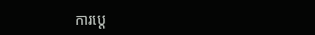ការប្តេ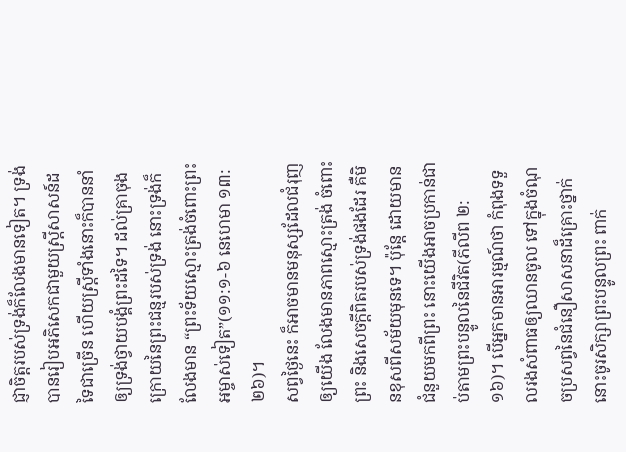ជ្ញាចិត្តរបស់ទ្រង់ក៏លែងមានទៀត។ ទ្រង់បានរៀបអភិសេកជាមួយស្រ្តីសាសន៍ដទៃជាច្រើន ហើយស្រ្តីទាំងនោះក៏បាននាំឲ្យទ្រង់ថ្វាយបង្គំព្រះដទៃ។ ដល់គ្រាចុងក្រោយនៃព្រះជន្មរបស់ទ្រង់ នោះទ្រង់ក៏លែងមាន “ព្រះទ័យស្មោះត្រង់ចំពោះព្រះអម្ចាស់ទៀត”(១១:១-៦ នេហេមា ១៣:២៦)។
សព្វថ្ងៃនេះ ក៏អាចមានមនុស្សដែលជំរុញឲ្យយើង លែងមានភាពស្មោះត្រង់ ចំពោះព្រះ និងសេចក្តីពិតរបស់ទ្រង់ផងដែរ គឺមិនខុសពីសម័យមុនទេ។ ប៉ុន្តែ ដោយមានជំនួយមកពីព្រះ នោះយើងអាចប្រកាន់ជាប់តាមព្រះបន្ទូលនៃជីវិត(ភីលីព ២:១៦)។ បើអ្នកមានអារម្មណ៍ថា កំពុងទទួលរងសំពាធឲ្យឈានចូល ទៅក្នុងចំណុចប្រសព្វនៃជំនឿសាសនាដ៏គ្រោះថ្នាក់ នោះចូរសិក្សាព្រះបន្ទូលព្រះ ពាក់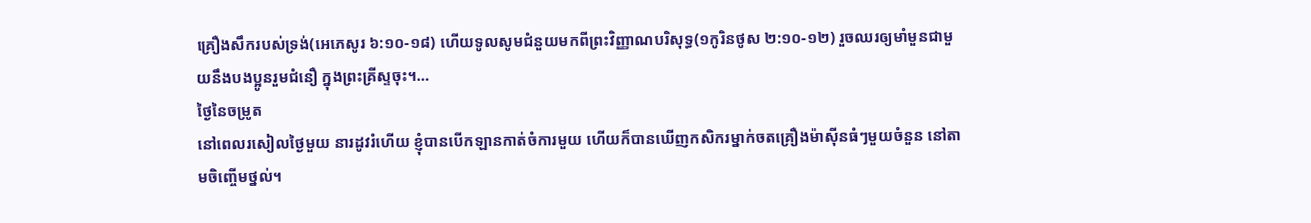គ្រឿងសឹករបស់ទ្រង់(អេភេសូរ ៦:១០-១៨) ហើយទូលសូមជំនួយមកពីព្រះវិញ្ញាណបរិសុទ្ធ(១កូរិនថូស ២:១០-១២) រួចឈរឲ្យមាំមួនជាមួយនឹងបងប្អូនរួមជំនឿ ក្នុងព្រះគ្រីស្ទចុះ។…
ថ្ងៃនៃចម្រូត
នៅពេលរសៀលថ្ងៃមួយ នារដូវរំហើយ ខ្ញុំបានបើកឡានកាត់ចំការមួយ ហើយក៏បានឃើញកសិករម្នាក់ចតគ្រឿងម៉ាស៊ីនធំៗមួយចំនួន នៅតាមចិញ្ចើមថ្នល់។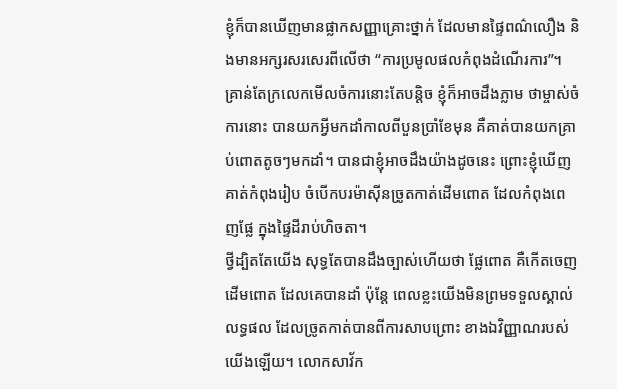ខ្ញុំក៏បានឃើញមានផ្លាកសញ្ញាគ្រោះថ្នាក់ ដែលមានផ្ទៃពណ៌លឿង និងមានអក្សរសរសេរពីលើថា “ការប្រមូលផលកំពុងដំណើរការ”។ គ្រាន់តែក្រលេកមើលចំការនោះតែបន្តិច ខ្ញុំក៏អាចដឹងភ្លាម ថាម្ចាស់ចំការនោះ បានយកអ្វីមកដាំកាលពីបួនប្រាំខែមុន គឺគាត់បានយកគ្រាប់ពោតតូចៗមកដាំ។ បានជាខ្ញុំអាចដឹងយ៉ាងដូចនេះ ព្រោះខ្ញុំឃើញគាត់កំពុងរៀប ចំបើកបរម៉ាស៊ីនច្រូតកាត់ដើមពោត ដែលកំពុងពេញផ្លែ ក្នុងផ្ទៃដីរាប់ហិចតា។
ថ្វីដ្បិតតែយើង សុទ្ធតែបានដឹងច្បាស់ហើយថា ផ្លែពោត គឺកើតចេញដើមពោត ដែលគេបានដាំ ប៉ុន្តែ ពេលខ្លះយើងមិនព្រមទទួលស្គាល់លទ្ធផល ដែលច្រូតកាត់បានពីការសាបព្រោះ ខាងឯវិញ្ញាណរបស់យើងឡើយ។ លោកសាវ័ក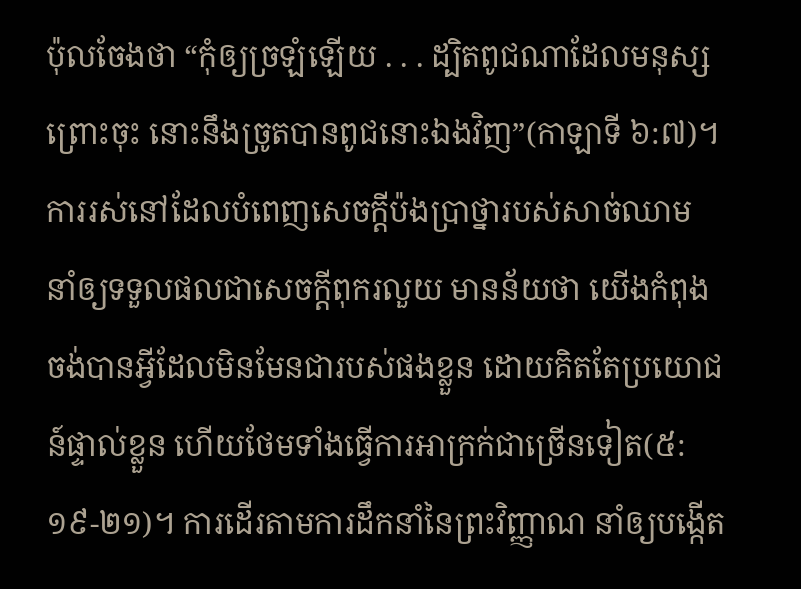ប៉ុលចែងថា “កុំឲ្យច្រឡំឡើយ . . . ដ្បិតពូជណាដែលមនុស្សព្រោះចុះ នោះនឹងច្រូតបានពូជនោះឯងវិញ”(កាឡាទី ៦:៧)។ ការរស់នៅដែលបំពេញសេចក្តីប៉ងប្រាថ្នារបស់សាច់ឈាម នាំឲ្យទទួលផលជាសេចក្តីពុករលួយ មានន័យថា យើងកំពុងចង់បានអ្វីដែលមិនមែនជារបស់ផងខ្លួន ដោយគិតតែប្រយោជន៍ផ្ទាល់ខ្លួន ហើយថែមទាំងធ្វើការអាក្រក់ជាច្រើនទៀត(៥:១៩-២១)។ ការដើរតាមការដឹកនាំនៃព្រះវិញ្ញាណ នាំឲ្យបង្កើត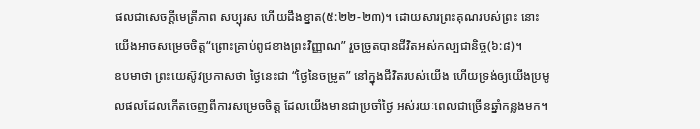ផលជាសេចក្តីមេត្រីភាព សប្បុរស ហើយដឹងខ្នាត(៥:២២-២៣)។ ដោយសារព្រះគុណរបស់ព្រះ នោះយើងអាចសម្រេចចិត្ត“ព្រោះគ្រាប់ពូជខាងព្រះវិញ្ញាណ” រួចច្រូតបានជីវិតអស់កល្បជានិច្ច(៦:៨)។
ឧបមាថា ព្រះយេស៊ូវប្រកាសថា ថ្ងៃនេះជា “ថ្ងៃនៃចម្រូត” នៅក្នុងជីវិតរបស់យើង ហើយទ្រង់ឲ្យយើងប្រមូលផលដែលកើតចេញពីការសម្រេចចិត្ត ដែលយើងមានជាប្រចាំថ្ងៃ អស់រយៈពេលជាច្រើនឆ្នាំកន្លងមក។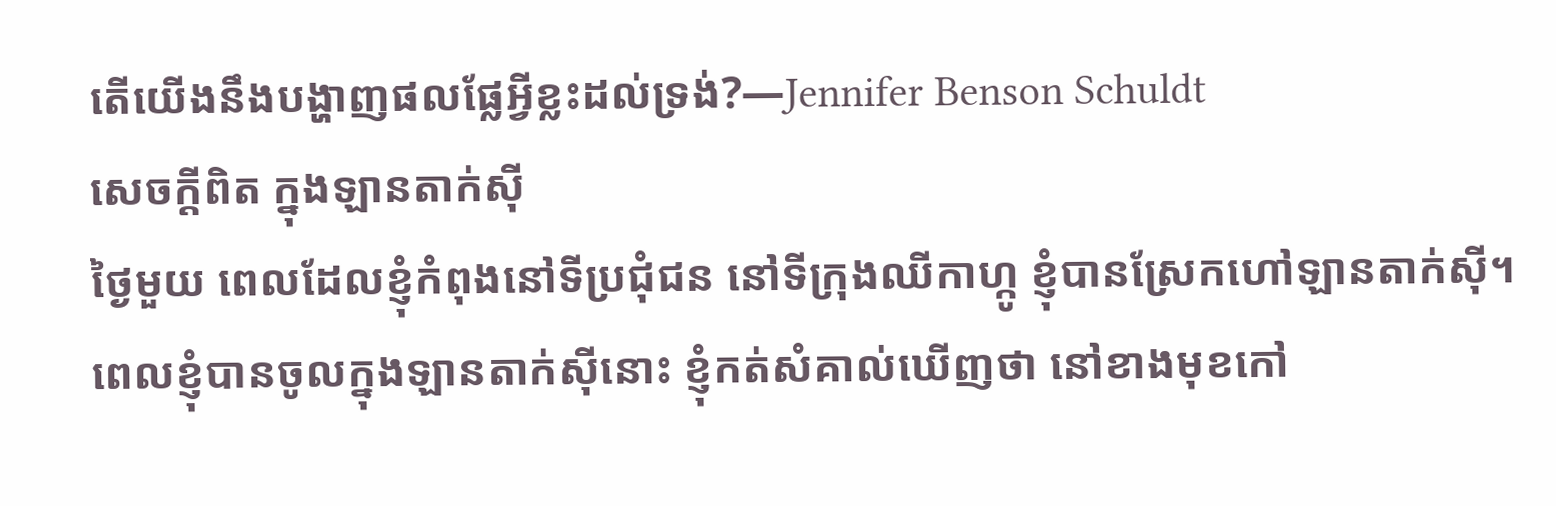តើយើងនឹងបង្ហាញផលផ្លែអ្វីខ្លះដល់ទ្រង់?—Jennifer Benson Schuldt
សេចក្តីពិត ក្នុងឡានតាក់ស៊ី
ថ្ងៃមួយ ពេលដែលខ្ញុំកំពុងនៅទីប្រជុំជន នៅទីក្រុងឈីកាហ្កូ ខ្ញុំបានស្រែកហៅឡានតាក់ស៊ី។ ពេលខ្ញុំបានចូលក្នុងឡានតាក់ស៊ីនោះ ខ្ញុំកត់សំគាល់ឃើញថា នៅខាងមុខកៅ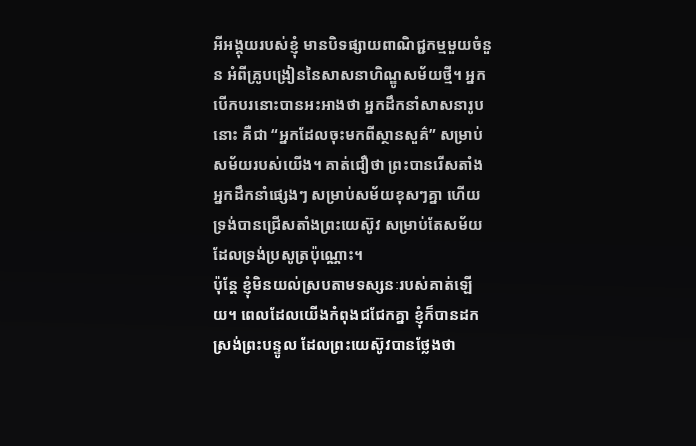អីអង្គុយរបស់ខ្ញុំ មានបិទផ្សាយពាណិជ្ជកម្មមួយចំនួន អំពីគ្រូបង្រៀននៃសាសនាហិណ្ឌូសម័យថ្មី។ អ្នកបើកបរនោះបានអះអាងថា អ្នកដឹកនាំសាសនារូបនោះ គឺជា “អ្នកដែលចុះមកពីស្ថានសួគ៌” សម្រាប់សម័យរបស់យើង។ គាត់ជឿថា ព្រះបានរើសតាំងអ្នកដឹកនាំផ្សេងៗ សម្រាប់សម័យខុសៗគ្នា ហើយទ្រង់បានជ្រើសតាំងព្រះយេស៊ូវ សម្រាប់តែសម័យដែលទ្រង់ប្រសូត្រប៉ុណ្ណោះ។
ប៉ុន្តែ ខ្ញុំមិនយល់ស្របតាមទស្សនៈរបស់គាត់ឡើយ។ ពេលដែលយើងកំពុងជជែកគ្នា ខ្ញុំក៏បានដកស្រង់ព្រះបន្ទូល ដែលព្រះយេស៊ូវបានថ្លែងថា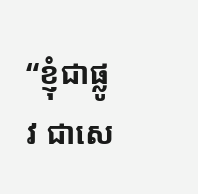“ខ្ញុំជាផ្លូវ ជាសេ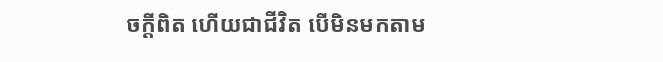ចក្តីពិត ហើយជាជីវិត បើមិនមកតាម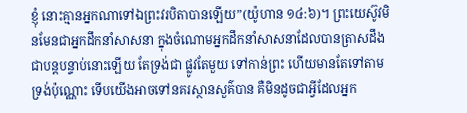ខ្ញុំ នោះគ្មានអ្នកណាទៅឯព្រះវរបិតាបានឡើយ”(យ៉ូហាន ១៤:៦)។ ព្រះយេស៊ូវមិនមែនជាអ្នកដឹកនាំសាសនា ក្នុងចំណោមអ្នកដឹកនាំសាសនាដែលបានត្រាសដឹង ជាបន្តបន្ទាប់នោះឡើយ តែទ្រង់ជា ផ្លូវតែមួយ ទៅកាន់ព្រះ ហើយមានតែទៅតាមទ្រង់ប៉ុណ្ណោះ ទើបយើងអាចទៅនគរស្ថានសួគ៌បាន គឺមិនដូចជាអ្វីដែលអ្នក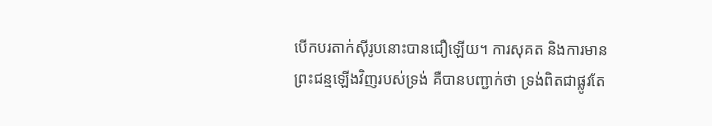បើកបរតាក់ស៊ីរូបនោះបានជឿឡើយ។ ការសុគត និងការមានព្រះជន្មឡើងវិញរបស់ទ្រង់ គឺបានបញ្ជាក់ថា ទ្រង់ពិតជាផ្លូវតែ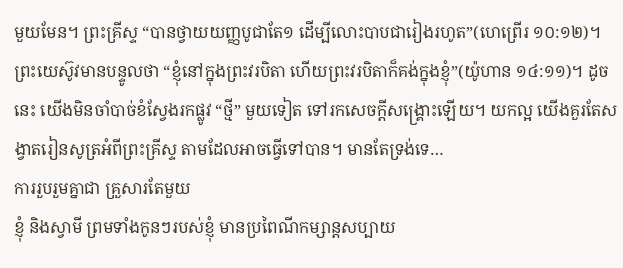មួយមែន។ ព្រះគ្រីស្ទ “បានថ្វាយយញ្ញបូជាតែ១ ដើម្បីលោះបាបជារៀងរហូត”(ហេព្រើរ ១០:១២)។
ព្រះយេស៊ូវមានបន្ទូលថា “ខ្ញុំនៅក្នុងព្រះវរបិតា ហើយព្រះវរបិតាក៏គង់ក្នុងខ្ញុំ”(យ៉ូហាន ១៤:១១)។ ដូចនេះ យើងមិនចាំបាច់ខំស្វែងរកផ្លូវ “ថ្មី” មួយទៀត ទៅរកសេចក្តីសង្រ្គោះឡើយ។ យកល្អ យើងគួរតែសង្វាតរៀនសូត្រអំពីព្រះគ្រីស្ទ តាមដែលអាចធ្វើទៅបាន។ មានតែទ្រង់ទេ…
ការរួបរួមគ្នាជា គ្រួសារតែមួយ
ខ្ញុំ និងស្វាមី ព្រមទាំងកូនៗរបស់ខ្ញុំ មានប្រពៃណីកម្សាន្តសប្បាយ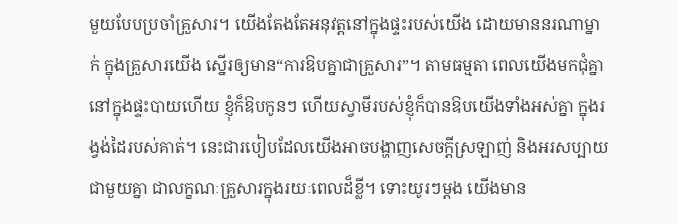មួយបែបប្រចាំគ្រួសារ។ យើងតែងតែអនុវត្តនៅក្នុងផ្ទះរបស់យើង ដោយមាននរណាម្នាក់ ក្នុងគ្រួសារយើង ស្នើរឲ្យមាន“ការឱបគ្នាជាគ្រួសារ”។ តាមធម្មតា ពេលយើងមកជុំគ្នា នៅក្នុងផ្ទះបាយហើយ ខ្ញុំក៏ឱបកូនៗ ហើយស្វាមីរបស់ខ្ញុំក៏បានឱបយើងទាំងអស់គ្នា ក្នុងរង្វង់ដៃរបស់គាត់។ នេះជារបៀបដែលយើងអាចបង្ហាញសេចក្តីស្រឡាញ់ និងអរសប្បាយជាមួយគ្នា ជាលក្ខណៈគ្រួសារក្នុងរយៈពេលដ៏ខ្លី។ ទោះយូរៗម្តង យើងមាន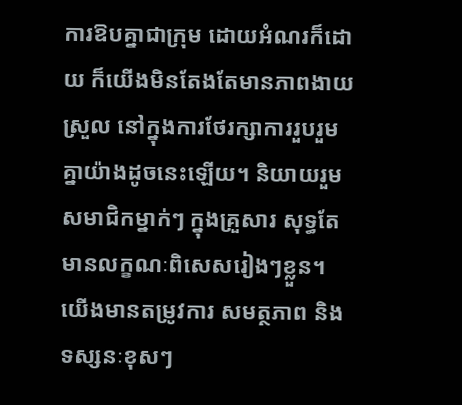ការឱបគ្នាជាក្រុម ដោយអំណរក៏ដោយ ក៏យើងមិនតែងតែមានភាពងាយស្រួល នៅក្នុងការថែរក្សាការរួបរួមគ្នាយ៉ាងដូចនេះឡើយ។ និយាយរួម សមាជិកម្នាក់ៗ ក្នុងគ្រួសារ សុទ្ធតែមានលក្ខណៈពិសេសរៀងៗខ្លួន។ យើងមានតម្រូវការ សមត្ថភាព និងទស្សនៈខុសៗ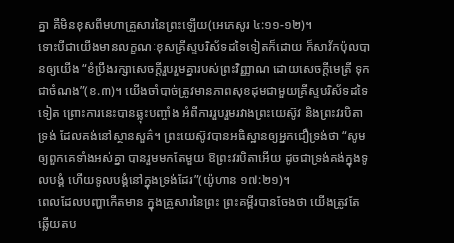គ្នា គឺមិនខុសពីមហាគ្រួសារនៃព្រះឡើយ(អេភេសូរ ៤:១១-១២)។
ទោះបីជាយើងមានលក្ខណៈខុសគ្រីស្ទបរិស័ទដទៃទៀតក៏ដោយ ក៏សាវ័កប៉ុលបានឲ្យយើង “ខំប្រឹងរក្សាសេចក្តីរួបរួមគ្នារបស់ព្រះវិញ្ញាណ ដោយសេចក្តីមេត្រី ទុកជាចំណង”(ខ.៣)។ យើងចាំបាច់ត្រូវមានភាពសុខដុមជាមួយគ្រីស្ទបរិស័ទដទៃទៀត ព្រោះការនេះបានឆ្លុះបញ្ចាំង អំពីការរួបរួមរវាងព្រះយេស៊ូវ និងព្រះវរបិតាទ្រង់ ដែលគង់នៅស្ថានសួគ៌។ ព្រះយេស៊ូវបានអធិស្ឋានឲ្យអ្នកជឿទ្រង់ថា “សូមឲ្យពួកគេទាំងអស់គ្នា បានរួមមកតែមួយ ឱព្រះវរបិតាអើយ ដូចជាទ្រង់គង់ក្នុងទូលបង្គំ ហើយទូលបង្គំនៅក្នុងទ្រង់ដែរ”(យ៉ូហាន ១៧:២១)។
ពេលដែលបញ្ហាកើតមាន ក្នុងគ្រួសារនៃព្រះ ព្រះគម្ពីរបានចែងថា យើងត្រូវតែឆ្លើយតប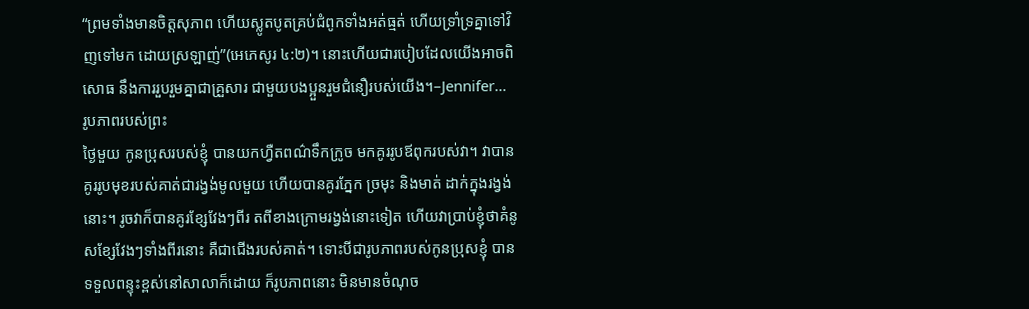“ព្រមទាំងមានចិត្តសុភាព ហើយស្លូតបូតគ្រប់ជំពូកទាំងអត់ធ្មត់ ហើយទ្រាំទ្រគ្នាទៅវិញទៅមក ដោយស្រឡាញ់”(អេភេសូរ ៤:២)។ នោះហើយជារបៀបដែលយើងអាចពិសោធ នឹងការរួបរួមគ្នាជាគ្រួសារ ជាមួយបងប្អួនរួមជំនឿរបស់យើង។–Jennifer…
រូបភាពរបស់ព្រះ
ថ្ងៃមួយ កូនប្រុសរបស់ខ្ញុំ បានយកហ្វឺតពណ៌ទឹកក្រូច មកគូររូបឪពុករបស់វា។ វាបានគូររូបមុខរបស់គាត់ជារង្វង់មូលមួយ ហើយបានគូរភ្នែក ច្រមុះ និងមាត់ ដាក់ក្នុងរង្វង់នោះ។ រូចវាក៏បានគូរខ្សែវែងៗពីរ តពីខាងក្រោមរង្វង់នោះទៀត ហើយវាប្រាប់ខ្ញុំថាគំនូសខ្សែវែងៗទាំងពីរនោះ គឺជាជើងរបស់គាត់។ ទោះបីជារូបភាពរបស់កូនប្រុសខ្ញុំ បានទទួលពន្ទុះខ្ពស់នៅសាលាក៏ដោយ ក៏រូបភាពនោះ មិនមានចំណុច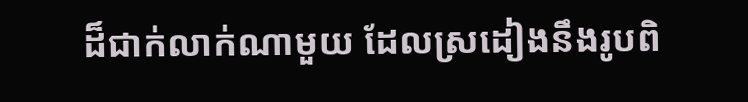ដ៏ជាក់លាក់ណាមួយ ដែលស្រដៀងនឹងរូបពិ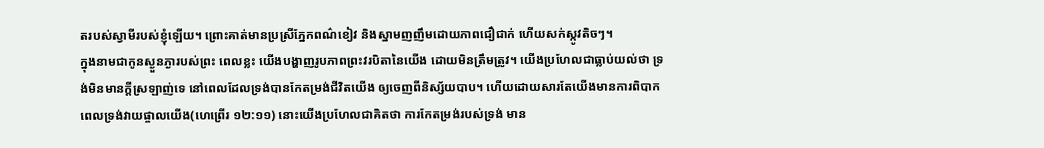តរបស់ស្វាមីរបស់ខ្ញុំឡើយ។ ព្រោះគាត់មានប្រស្រីភ្នែកពណ៌ខៀវ និងស្នាមញញឹមដោយភាពជឿជាក់ ហើយសក់ស្កូវតិចៗ។
ក្នុងនាមជាកូនស្ងួនភ្ងារបស់ព្រះ ពេលខ្លះ យើងបង្ហាញរូបភាពព្រះវរបិតានៃយើង ដោយមិនត្រឹមត្រូវ។ យើងប្រហែលជាធ្លាប់យល់ថា ទ្រង់មិនមានក្តីស្រឡាញ់ទេ នៅពេលដែលទ្រង់បានកែតម្រង់ជីវិតយើង ឲ្យចេញពីនិស្ស័យបាប។ ហើយដោយសារតែយើងមានការពិបាក ពេលទ្រង់វាយផ្ចាលយើង(ហេព្រើរ ១២:១១) នោះយើងប្រហែលជាគិតថា ការកែតម្រង់របស់ទ្រង់ មាន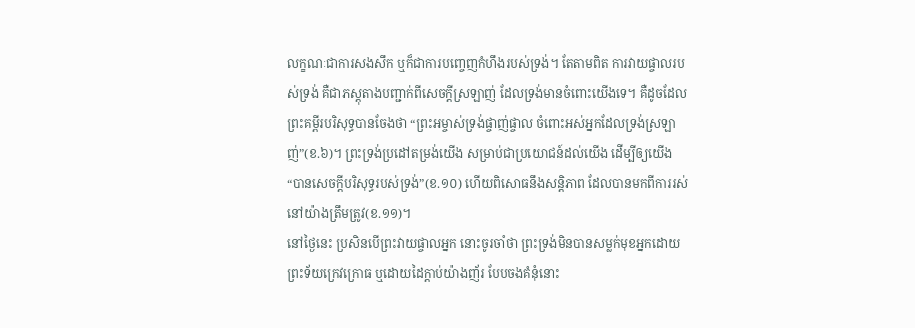លក្ខណៈជាការសងសឹក ឬក៏ជាការបញ្ចេញកំហឹងរបស់ទ្រង់។ តែតាមពិត ការវាយផ្ចាលរបស់ទ្រង់ គឺជាភស្តុតាងបញ្ជាក់ពីសេចក្តីស្រឡាញ់ ដែលទ្រង់មានចំពោះយើងទេ។ គឺដូចដែលព្រះគម្ពីរបរិសុទ្ធបានចែងថា “ព្រះអម្ចាស់ទ្រង់ផ្ចាញ់ផ្ចាល ចំពោះអស់អ្នកដែលទ្រង់ស្រឡាញ់”(ខ.៦)។ ព្រះទ្រង់ប្រដៅតម្រង់យើង សម្រាប់ជាប្រយោជន៍ដល់យើង ដើម្បីឲ្យយើង “បានសេចក្តីបរិសុទ្ធរបស់ទ្រង់”(ខ.១០) ហើយពិសោធនឹងសន្តិភាព ដែលបានមកពីការរស់នៅយ៉ាងត្រឹមត្រូវ(ខ.១១)។
នៅថ្ងៃនេះ ប្រសិនបើព្រះវាយផ្ចាលអ្នក នោះចូរចាំថា ព្រះទ្រង់មិនបានសម្លក់មុខអ្នកដោយព្រះទ័យក្រេវក្រោធ ឬដោយដៃក្តាប់យ៉ាងញ័រ បែបចងគំនុំនោះ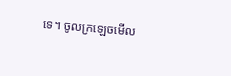ទេ។ ចូលក្រឡេចមើល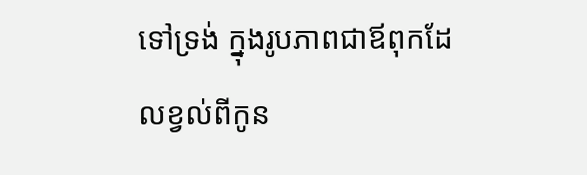ទៅទ្រង់ ក្នុងរូបភាពជាឪពុកដែលខ្វល់ពីកូន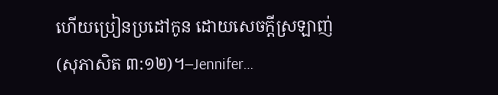ហើយប្រៀនប្រដៅកូន ដោយសេចក្តីស្រឡាញ់(សុភាសិត ៣:១២)។–Jennifer…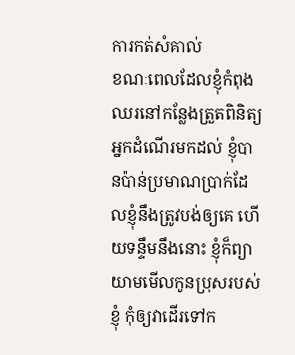ការកត់សំគាល់
ខណៈពេលដែលខ្ញុំកំពុងឈរនៅកន្លែងត្រួតពិនិត្យអ្នកដំណើរមកដល់ ខ្ញុំបានប៉ាន់ប្រមាណប្រាក់ដែលខ្ញុំនឹងត្រូវបង់ឲ្យគេ ហើយទន្ទឹមនឹងនោះ ខ្ញុំក៏ព្យាយាមមើលកូនប្រុសរបស់ខ្ញុំ កុំឲ្យវាដើរទៅក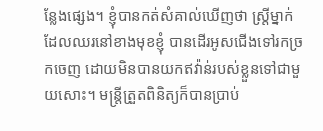ន្លែងផ្សេង។ ខ្ញុំបានកត់សំគាល់ឃើញថា ស្រ្តីម្នាក់ដែលឈរនៅខាងមុខខ្ញុំ បានដើរអូសជើងទៅរកច្រកចេញ ដោយមិនបានយកឥវ៉ាន់របស់ខ្លួនទៅជាមួយសោះ។ មន្ត្រីត្រួតពិនិត្យក៏បានប្រាប់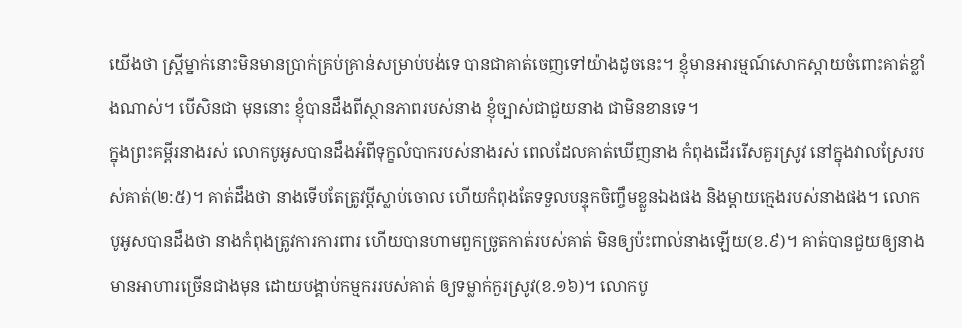យើងថា ស្ត្រីម្នាក់នោះមិនមានប្រាក់គ្រប់គ្រាន់សម្រាប់បង់ទេ បានជាគាត់ចេញទៅយ៉ាងដូចនេះ។ ខ្ញុំមានអារម្មណ៍សោកស្តាយចំពោះគាត់ខ្លាំងណាស់។ បើសិនជា មុននោះ ខ្ញុំបានដឹងពីស្ថានភាពរបស់នាង ខ្ញុំច្បាស់ជាជួយនាង ជាមិនខានទេ។
ក្នុងព្រះគម្ពីរនាងរស់ លោកបូអូសបានដឹងអំពីទុក្ខលំបាករបស់នាងរស់ ពេលដែលគាត់ឃើញនាង កំពុងដើររើសគួរស្រូវ នៅក្នុងវាលស្រែរបស់គាត់(២:៥)។ គាត់ដឹងថា នាងទើបតែត្រូវប្តីស្លាប់ចោល ហើយកំពុងតែទទួលបន្ទុកចិញ្ចឹមខ្លួនឯងផង និងម្តាយក្មេងរបស់នាងផង។ លោកបូអូសបានដឹងថា នាងកំពុងត្រូវការការពារ ហើយបានហាមពួកច្រូតកាត់របស់គាត់ មិនឲ្យប៉ះពាល់នាងឡើយ(ខ.៩)។ គាត់បានជួយឲ្យនាងមានអាហារច្រើនជាងមុន ដោយបង្គាប់កម្មកររបស់គាត់ ឲ្យទម្លាក់កួរស្រូវ(ខ.១៦)។ លោកបូ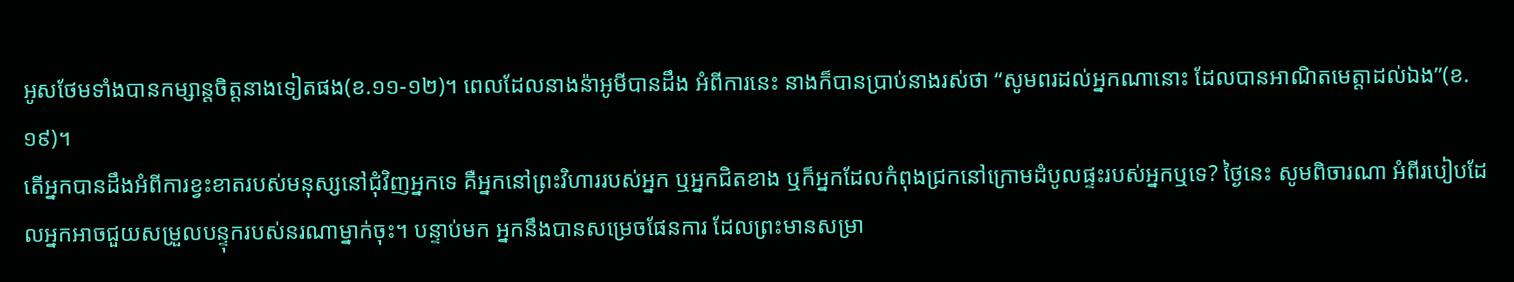អូសថែមទាំងបានកម្សាន្តចិត្តនាងទៀតផង(ខ.១១-១២)។ ពេលដែលនាងន៉ាអូមីបានដឹង អំពីការនេះ នាងក៏បានប្រាប់នាងរស់ថា “សូមពរដល់អ្នកណានោះ ដែលបានអាណិតមេត្តាដល់ឯង”(ខ.១៩)។
តើអ្នកបានដឹងអំពីការខ្វះខាតរបស់មនុស្សនៅជុំវិញអ្នកទេ គឺអ្នកនៅព្រះវិហាររបស់អ្នក ឬអ្នកជិតខាង ឬក៏អ្នកដែលកំពុងជ្រកនៅក្រោមដំបូលផ្ទះរបស់អ្នកឬទេ? ថ្ងៃនេះ សូមពិចារណា អំពីរបៀបដែលអ្នកអាចជួយសម្រួលបន្ទុករបស់នរណាម្នាក់ចុះ។ បន្ទាប់មក អ្នកនឹងបានសម្រេចផែនការ ដែលព្រះមានសម្រា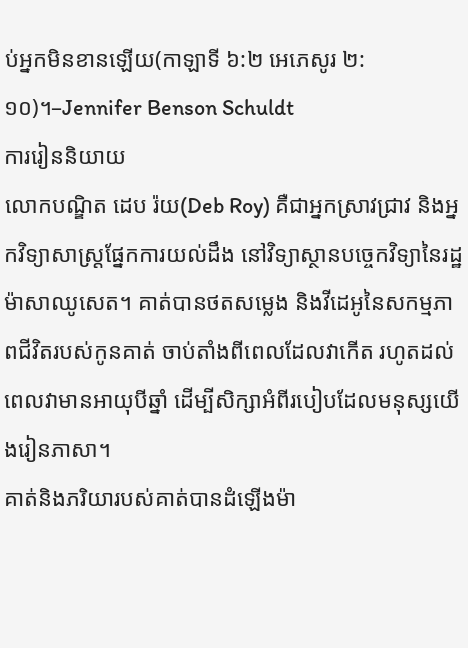ប់អ្នកមិនខានឡើយ(កាឡាទី ៦:២ អេភេសូរ ២:១០)។–Jennifer Benson Schuldt
ការរៀននិយាយ
លោកបណ្ឌិត ដេប រ៉យ(Deb Roy) គឺជាអ្នកស្រាវជ្រាវ និងអ្នកវិទ្យាសាស្រ្តផ្នែកការយល់ដឹង នៅវិទ្យាស្ថានបច្ចេកវិទ្យានៃរដ្ឋម៉ាសាឈូសេត។ គាត់បានថតសម្លេង និងវីដេអូនៃសកម្មភាពជីវិតរបស់កូនគាត់ ចាប់តាំងពីពេលដែលវាកើត រហូតដល់ពេលវាមានអាយុបីឆ្នាំ ដើម្បីសិក្សាអំពីរបៀបដែលមនុស្សយើងរៀនភាសា។
គាត់និងភរិយារបស់គាត់បានដំឡើងម៉ា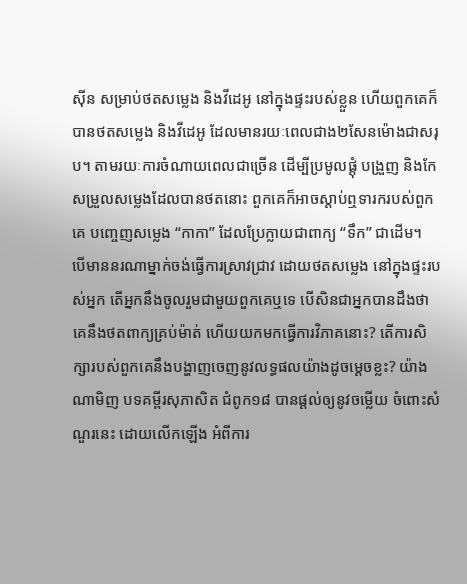ស៊ីន សម្រាប់ថតសម្លេង និងវីដេអូ នៅក្នុងផ្ទះរបស់ខ្លួន ហើយពួកគេក៏បានថតសម្លេង និងវីដេអូ ដែលមានរយៈពេលជាង២សែនម៉ោងជាសរុប។ តាមរយៈការចំណាយពេលជាច្រើន ដើម្បីប្រមូលផ្តុំ បង្រួញ និងកែសម្រួលសម្លេងដែលបានថតនោះ ពួកគេក៏អាចស្តាប់ឮទារករបស់ពួកគេ បញ្ចេញសម្លេង “កាកា” ដែលប្រែក្លាយជាពាក្យ “ទឹក” ជាដើម។
បើមាននរណាម្នាក់ចង់ធ្វើការស្រាវជ្រាវ ដោយថតសម្លេង នៅក្នុងផ្ទះរបស់អ្នក តើអ្នកនឹងចូលរួមជាមួយពួកគេឬទេ បើសិនជាអ្នកបានដឹងថា គេនឹងថតពាក្យគ្រប់ម៉ាត់ ហើយយកមកធ្វើការវិភាគនោះ? តើការសិក្សារបស់ពួកគេនឹងបង្ហាញចេញនូវលទ្ធផលយ៉ាងដូចម្តេចខ្លះ? យ៉ាងណាមិញ បទគម្ពីរសុភាសិត ជំពូក១៨ បានផ្តល់ឲ្យនូវចម្លើយ ចំពោះសំណួរនេះ ដោយលើកឡើង អំពីការ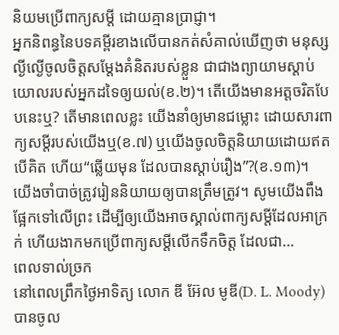និយមប្រើពាក្យសម្តី ដោយគ្មានប្រាជ្ញា។
អ្នកនិពន្ធនៃបទគម្ពីរខាងលើបានកត់សំគាល់ឃើញថា មនុស្សល្ងីល្ងើចូលចិត្តសម្តែងគំនិតរបស់ខ្លួន ជាជាងព្យាយាមស្តាប់យោលរបស់អ្នកដទៃឲ្យយល់(ខ.២)។ តើយើងមានអត្តចរិតបែបនេះឬ? តើមានពេលខ្លះ យើងនាំឲ្យមានជម្លោះ ដោយសារពាក្យសម្តីរបស់យើងឬ(ខ.៧) ឬយើងចូលចិត្តនិយាយដោយឥតបើគិត ហើយ“ឆ្លើយមុន ដែលបានស្តាប់រឿង”?(ខ.១៣)។
យើងចាំបាច់ត្រូវរៀននិយាយឲ្យបានត្រឹមត្រូវ។ សូមយើងពឹងផ្អែកទៅលើព្រះ ដើម្បីឲ្យយើងអាចស្គាល់ពាក្យសម្តីដែលអាក្រក់ ហើយងាកមកប្រើពាក្យសម្តីលើកទឹកចិត្ត ដែលជា…
ពេលទាល់ច្រក
នៅពេលព្រឹកថ្ងៃអាទិត្យ លោក ឌី អ៊ែល មូឌី(D. L. Moody) បានចូល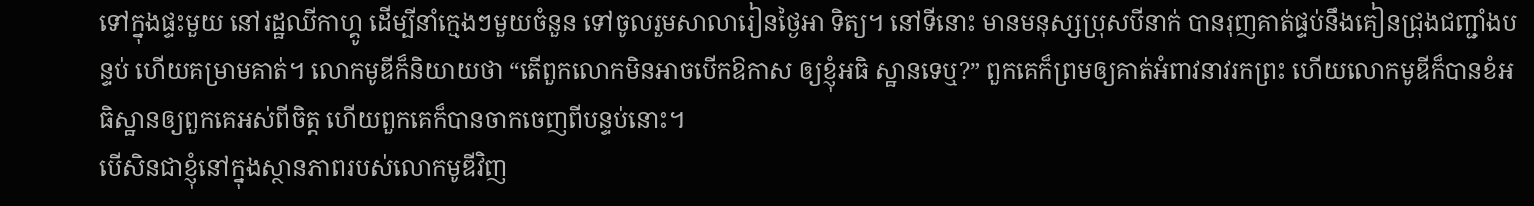ទៅក្នុងផ្ទះមួយ នៅរដ្ឋឈីកាហ្គូ ដើម្បីនាំក្មេងៗមួយចំនួន ទៅចូលរួមសាលារៀនថ្ងៃអា ទិត្យ។ នៅទីនោះ មានមនុស្សប្រុសបីនាក់ បានរុញគាត់ផ្ទប់នឹងគៀនជ្រុងជញ្ជាំងបន្ទប់ ហើយគម្រាមគាត់។ លោកមូឌីក៏និយាយថា “តើពួកលោកមិនអាចបើកឱកាស ឲ្យខ្ញុំអធិ ស្ឋានទេឬ?” ពួកគេក៏ព្រមឲ្យគាត់អំពាវនាវរកព្រះ ហើយលោកមូឌីក៏បានខំអធិស្ឋានឲ្យពួកគេអស់ពីចិត្ត ហើយពួកគេក៏បានចាកចេញពីបន្ទប់នោះ។
បើសិនជាខ្ញុំនៅក្នុងស្ថានភាពរបស់លោកមូឌីវិញ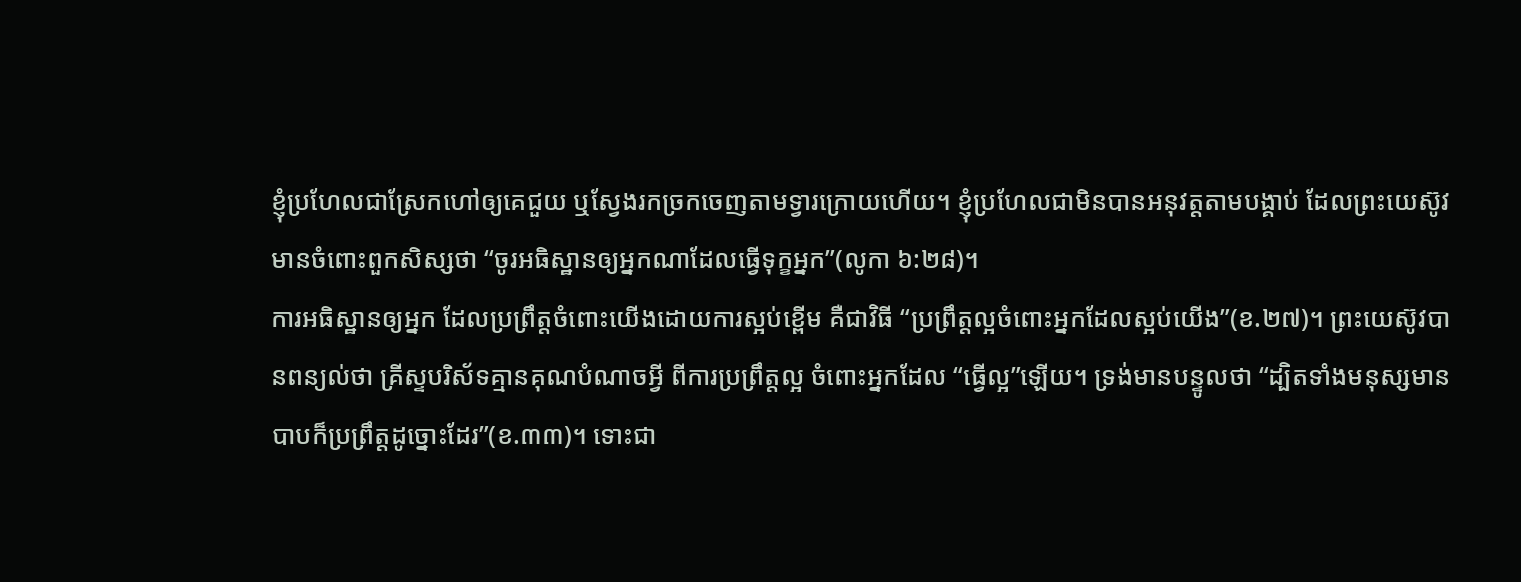ខ្ញុំប្រហែលជាស្រែកហៅឲ្យគេជួយ ឬស្វែងរកច្រកចេញតាមទ្វារក្រោយហើយ។ ខ្ញុំប្រហែលជាមិនបានអនុវត្តតាមបង្គាប់ ដែលព្រះយេស៊ូវមានចំពោះពួកសិស្សថា “ចូរអធិស្ឋានឲ្យអ្នកណាដែលធ្វើទុក្ខអ្នក”(លូកា ៦:២៨)។
ការអធិស្ឋានឲ្យអ្នក ដែលប្រព្រឹត្តចំពោះយើងដោយការស្អប់ខ្ពើម គឺជាវិធី “ប្រព្រឹត្តល្អចំពោះអ្នកដែលស្អប់យើង”(ខ.២៧)។ ព្រះយេស៊ូវបានពន្យល់ថា គ្រីស្ទបរិស័ទគ្មានគុណបំណាចអ្វី ពីការប្រព្រឹត្តល្អ ចំពោះអ្នកដែល “ធ្វើល្អ”ឡើយ។ ទ្រង់មានបន្ទូលថា “ដ្បិតទាំងមនុស្សមានបាបក៏ប្រព្រឹត្តដូច្នោះដែរ”(ខ.៣៣)។ ទោះជា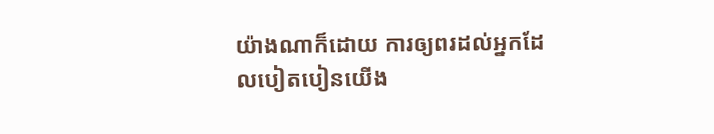យ៉ាងណាក៏ដោយ ការឲ្យពរដល់អ្នកដែលបៀតបៀនយើង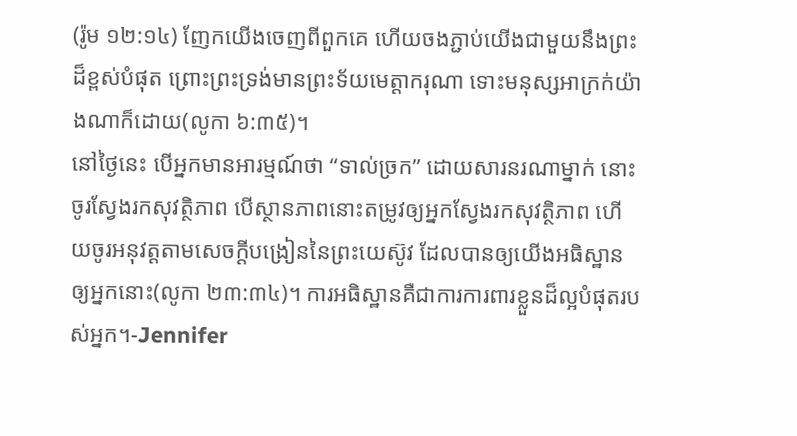(រ៉ូម ១២:១៤) ញែកយើងចេញពីពួកគេ ហើយចងភ្ជាប់យើងជាមួយនឹងព្រះដ៏ខ្ពស់បំផុត ព្រោះព្រះទ្រង់មានព្រះទ័យមេត្តាករុណា ទោះមនុស្សអាក្រក់យ៉ាងណាក៏ដោយ(លូកា ៦:៣៥)។
នៅថ្ងៃនេះ បើអ្នកមានអារម្មណ៍ថា “ទាល់ច្រក” ដោយសារនរណាម្នាក់ នោះចូរស្វែងរកសុវត្ថិភាព បើស្ថានភាពនោះតម្រូវឲ្យអ្នកស្វែងរកសុវត្ថិភាព ហើយចូរអនុវត្តតាមសេចក្តីបង្រៀននៃព្រះយេស៊ូវ ដែលបានឲ្យយើងអធិស្ឋានឲ្យអ្នកនោះ(លូកា ២៣:៣៤)។ ការអធិស្ឋានគឺជាការការពារខ្លួនដ៏ល្អបំផុតរបស់អ្នក។-Jennifer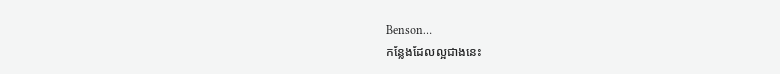Benson…
កន្លែងដែលល្អជាងនេះ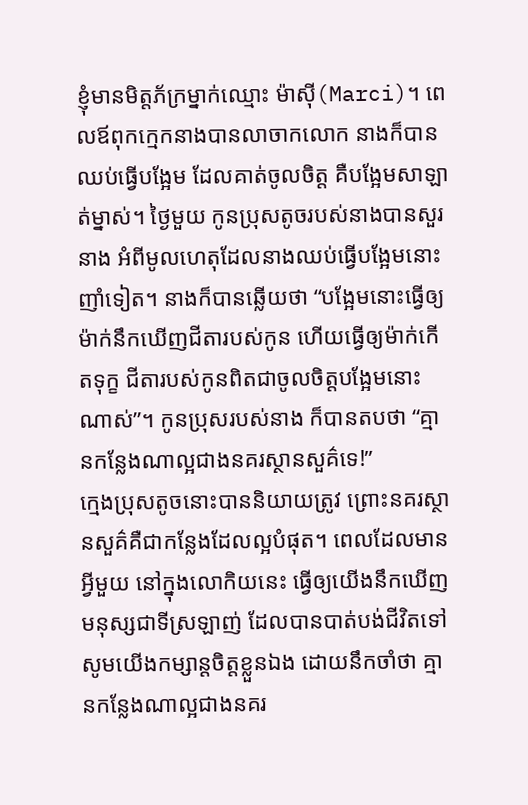ខ្ញុំមានមិត្តភ័ក្រម្នាក់ឈ្មោះ ម៉ាស៊ី(Marci)។ ពេលឪពុកក្មេកនាងបានលាចាកលោក នាងក៏បានឈប់ធ្វើបង្អែម ដែលគាត់ចូលចិត្ត គឺបង្អែមសាឡាត់ម្នាស់។ ថ្ងៃមួយ កូនប្រុសតូចរបស់នាងបានសួរនាង អំពីមូលហេតុដែលនាងឈប់ធ្វើបង្អែមនោះញាំទៀត។ នាងក៏បានឆ្លើយថា “បង្អែមនោះធ្វើឲ្យម៉ាក់នឹកឃើញជីតារបស់កូន ហើយធ្វើឲ្យម៉ាក់កើតទុក្ខ ជីតារបស់កូនពិតជាចូលចិត្តបង្អែមនោះណាស់”។ កូនប្រុសរបស់នាង ក៏បានតបថា “គ្មានកន្លែងណាល្អជាងនគរស្ថានសួគ៌ទេ!”
ក្មេងប្រុសតូចនោះបាននិយាយត្រូវ ព្រោះនគរស្ថានសួគ៌គឺជាកន្លែងដែលល្អបំផុត។ ពេលដែលមានអ្វីមួយ នៅក្នុងលោកិយនេះ ធ្វើឲ្យយើងនឹកឃើញមនុស្សជាទីស្រឡាញ់ ដែលបានបាត់បង់ជីវិតទៅ សូមយើងកម្សាន្តចិត្តខ្លួនឯង ដោយនឹកចាំថា គ្មានកន្លែងណាល្អជាងនគរ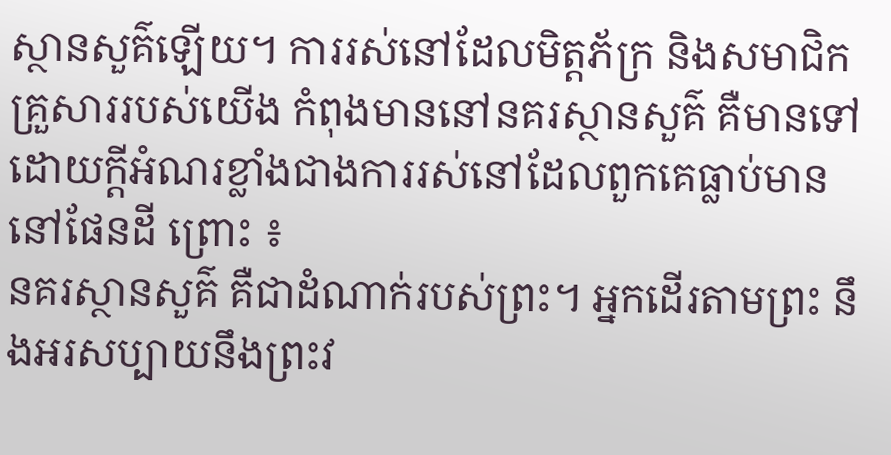ស្ថានសួគ៌ឡើយ។ ការរស់នៅដែលមិត្តភ័ក្រ និងសមាជិកគ្រួសាររបស់យើង កំពុងមាននៅនគរស្ថានសួគ៌ គឺមានទៅដោយក្តីអំណរខ្លាំងជាងការរស់នៅដែលពួកគេធ្លាប់មាននៅផែនដី ព្រោះ ៖
នគរស្ថានសួគ៌ គឺជាដំណាក់របស់ព្រះ។ អ្នកដើរតាមព្រះ នឹងអរសប្បាយនឹងព្រះវ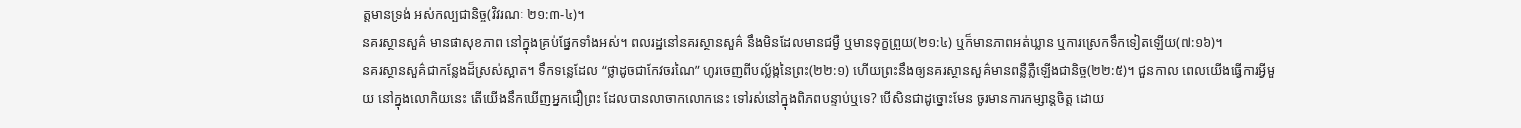ត្តមានទ្រង់ អស់កល្បជានិច្ច(វិវរណៈ ២១:៣-៤)។
នគរស្ថានសួគ៌ មានផាសុខភាព នៅក្នុងគ្រប់ផ្នែកទាំងអស់។ ពលរដ្ឋនៅនគរស្ថានសួគ៌ នឹងមិនដែលមានជម្ងឺ ឬមានទុក្ខព្រួយ(២១:៤) ឬក៏មានភាពអត់ឃ្លាន ឬការស្រេកទឹកទៀតឡើយ(៧:១៦)។
នគរស្ថានសួគ៌ជាកន្លែងដ៏ស្រស់ស្អាត។ ទឹកទន្លេដែល “ថ្លាដូចជាកែវចរណៃ” ហូរចេញពីបល្ល័ង្កនៃព្រះ(២២:១) ហើយព្រះនឹងឲ្យនគរស្ថានសួគ៌មានពន្លឺភ្លឺឡើងជានិច្ច(២២:៥)។ ជួនកាល ពេលយើងធ្វើការអ្វីមួយ នៅក្នុងលោកិយនេះ តើយើងនឹកឃើញអ្នកជឿព្រះ ដែលបានលាចាកលោកនេះ ទៅរស់នៅក្នុងពិភពបន្ទាប់ឬទេ? បើសិនជាដូច្នោះមែន ចូរមានការកម្សាន្តចិត្ត ដោយ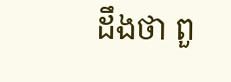ដឹងថា ពួ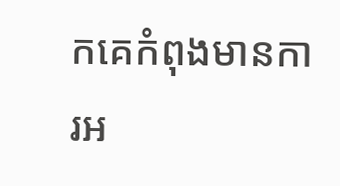កគេកំពុងមានការអ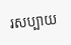រសប្បាយ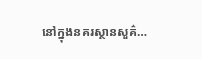នៅក្នុងនគរស្ថានសួគ៌…